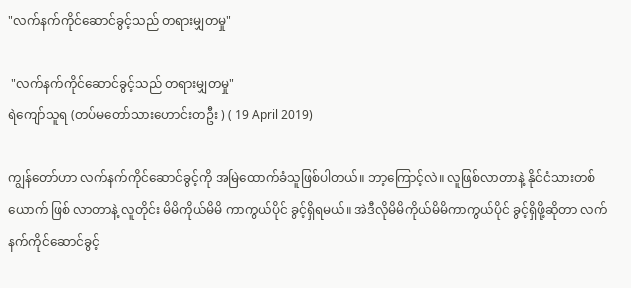"လက်နက်ကိုင်ဆောင်ခွင့်သည် တရားမျှတမှု"

 "လက်နက်ကိုင်ဆောင်ခွင့်သည် တရားမျှတမှု"
ရဲကျော်သူရ (တပ်မတော်သားဟောင်းတဦး ) ( 19 April 2019)

ကျွန်တော်ဟာ လက်နက်ကိုင်ဆောင်ခွင့်ကို အမြဲထောက်ခံသူဖြစ်ပါတယ်။ ဘာ့ကြောင့်လဲ။ လူဖြစ်လာတာနဲ့ နိုင်ငံသားတစ်ယောက် ဖြစ် လာတာနဲ့ လူတိုင်း မိမိကိုယ်မိမိ ကာကွယ်ပိုင် ခွင့်ရှိရမယ်။ အဲဒီလိုမိမိကိုယ်မိမိကာကွယ်ပိုင် ခွင့်ရှိဖို့ဆိုတာ လက်နက်ကိုင်ဆောင်ခွင့်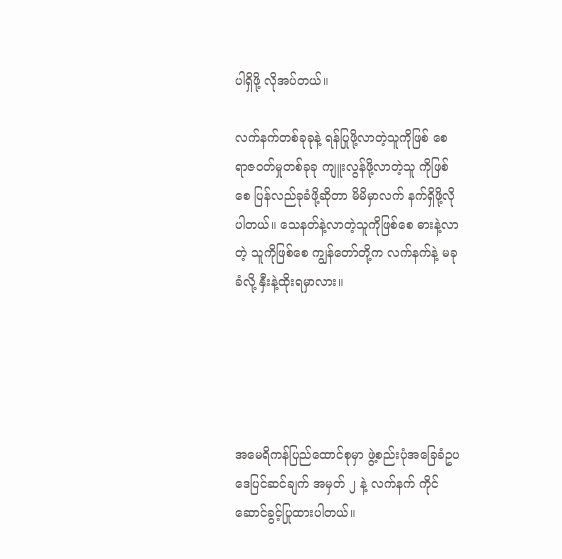ပါရှိဖို့ လိုအပ်တယ်။

လက်နက်တစ်ခုခုနဲ့ ရန်ပြုဖို့လာတဲ့သူကိုဖြစ် စေ ရာဇဝတ်မှုတစ်ခုခု ကျူးလွန်ဖို့လာတဲ့သူ ကိုဖြစ်စေ ပြန်လည်ခုခံဖို့ဆိုတာ မိမိမှာလက် နက်ရှိဖို့လိုပါတယ်။ သေနတ်နဲ့လာတဲ့သူကိုဖြစ်စေ ဓားနဲ့လာတဲ့ သူကိုဖြစ်စေ ကျွန်တော်တို့က လက်နက်နဲ့ မခုခံလို့ နှီးနဲ့ထိုးရမှာလား။





အမေရိကန်ပြည်ထောင်စုမှာ ဖွဲ့စည်းပုံအခြေခံဥပဒေပြင်ဆင်ချက် အမှတ် ၂ နဲ့ လက်နက် ကိုင်ဆောင်ခွင့်ပြုထားပါတယ်။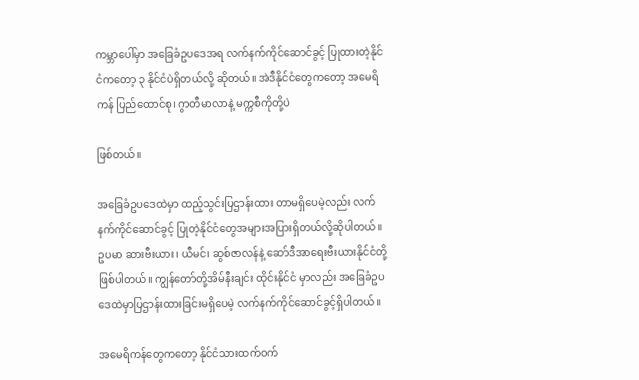ကမ္ဘာပေါ်မှာ အခြေခံဥပဒေအရ လက်နက်ကိုင်ဆောင်ခွင့် ပြုထားတဲ့နိုင်ငံကတော့ ၃ နိုင်ငံပဲရှိတယ်လို့ ဆိုတယ်။ အဲဒီနိုင်ငံတွေကတော့ အမေရိကန် ပြည်ထောင်စု၊ ဂွာတီမာလာနဲ့ မက္ကစီကိုတို့ပဲ

ဖြစ်တယ်။

အခြေခံဥပဒေထဲမှာ ထည့်သွင်းပြဌာန်းထား တာမရှိပေမဲ့လည်း လက်နက်ကိုင်ဆောင်ခွင့် ပြုတဲ့နိုင်ငံတွေအများအပြားရှိတယ်လို့ဆိုပါတယ်။ ဥပမာ ဆားဗီးယား၊ ယီမင်၊ ဆွစ်ဇာလန်နဲ့ ဆော်ဒီအာရေးဗီးယားနိုင်ငံတို့ဖြစ်ပါတယ်။ ကျွန်တော်တို့အိမ်နီးချင်း ထိုင်းနိုင်ငံ မှာလည်း အခြေခံဥပဒေထဲမှာပြဌာန်းထားခြင်းမရှိပေမဲ့ လက်နက်ကိုင်ဆောင်ခွင့်ရှိပါတယ်။

အမေရိကန်တွေကတော့ နိုင်ငံသားထက်ဝက်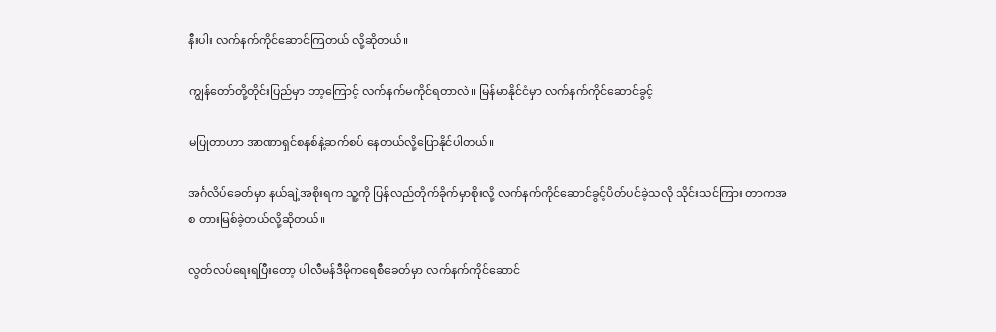နီးပါး လက်နက်ကိုင်ဆောင်ကြတယ် လို့ဆိုတယ်။

ကျွန်တော်တို့တိုင်းပြည်မှာ ဘာ့ကြောင့် လက်နက်မကိုင်ရတာလဲ။ မြန်မာနိုင်ငံမှာ လက်နက်ကိုင်ဆောင်ခွင့်

မပြုတာဟာ အာဏာရှင်စနစ်နဲ့ဆက်စပ် နေတယ်လို့ပြောနိုင်ပါတယ်။

အင်္ဂလိပ်ခေတ်မှာ နယ်ချဲ့အစိုးရက သူ့ကို ပြန်လည်တိုက်ခိုက်မှာစိုးလို့ လက်နက်ကိုင်ဆောင်ခွင့်ပိတ်ပင်ခဲ့သလို သိုင်းသင်ကြား တာကအစ တားမြစ်ခဲ့တယ်လို့ဆိုတယ်။

လွတ်လပ်ရေးရပြီးတော့ ပါလီမန်ဒီမိုကရေစီခေတ်မှာ လက်နက်ကိုင်ဆောင်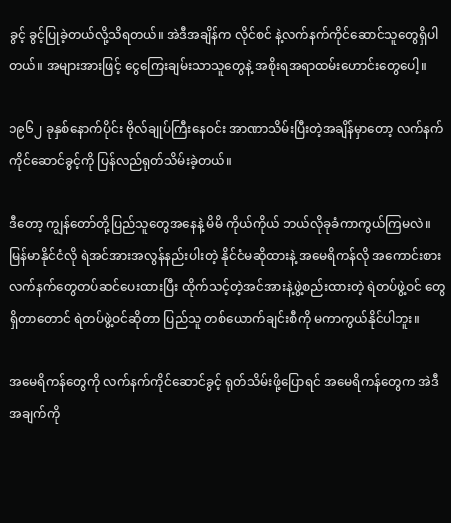ခွင့် ခွင့်ပြုခဲ့တယ်လို့သိရတယ်။ အဲဒီအချိန်က လိုင်စင် နဲ့လက်နက်ကိုင်ဆောင်သူတွေရှိပါတယ်။ အများအားဖြင့် ငွေကြေးချမ်းသာသူတွေနဲ့ အစိုးရအရာထမ်းဟောင်းတွေပေါ့။

၁၉၆၂ ခုနှစ်နောက်ပိုင်း ဗိုလ်ချုပ်ကြီးနေဝင်း အာဏာသိမ်းပြီးတဲ့အချိန်မှာတော့ လက်နက်ကိုင်ဆောင်ခွင့်ကို ပြန်လည်ရုတ်သိမ်းခဲ့တယ်။

ဒီတော့ ကျွန်တော်တို့ပြည်သူတွေအနေနဲ့ မိမိ ကိုယ်ကိုယ် ဘယ်လိုခုခံကာကွယ်ကြမလဲ။ မြန်မာနိုင်ငံလို ရဲအင်အားအလွန်နည်းပါးတဲ့ နိုင်ငံမဆိုထားနဲ့ အမေရိကန်လို အကောင်းစား လက်နက်တွေတပ်ဆင်ပေးထားပြီး ထိုက်သင့်တဲ့အင်အားနဲ့ဖွဲ့စည်းထားတဲ့ ရဲတပ်ဖွဲ့ဝင် တွေရှိတာတောင် ရဲတပ်ဖွဲ့ဝင်ဆိုတာ ပြည်သူ တစ်ယောက်ချင်းစီကို မကာကွယ်နိုင်ပါဘူး။

အမေရိကန်တွေကို လက်နက်ကိုင်ဆောင်ခွင့် ရုတ်သိမ်းဖို့ပြောရင် အမေရိကန်တွေက အဲဒီ အချက်ကို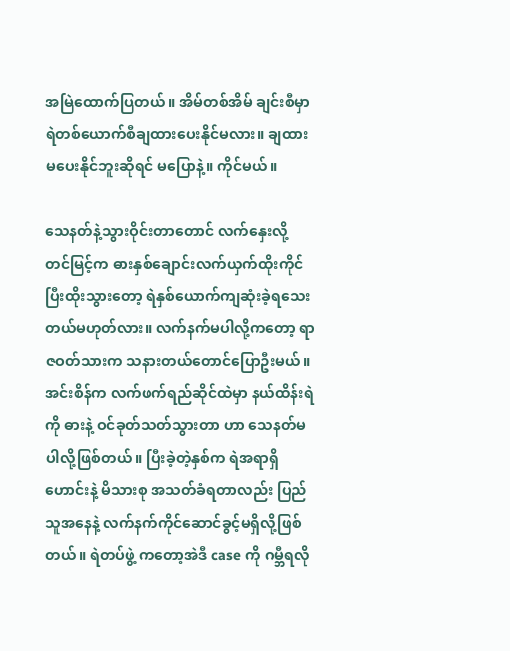အမြဲထောက်ပြတယ်။ အိမ်တစ်အိမ် ချင်းစီမှာ ရဲတစ်ယောက်စီချထားပေးနိုင်မလား။ ချထားမပေးနိုင်ဘူးဆိုရင် မပြောနဲ့။ ကိုင်မယ်။

သေနတ်နဲ့သွားဝိုင်းတာတောင် လက်နှေးလို့ တင်မြင့်က ဓားနှစ်ချောင်းလက်ယှက်ထိုးကိုင် ပြီးထိုးသွားတော့ ရဲနှစ်ယောက်ကျဆုံးခဲ့ရသေး တယ်မဟုတ်လား။ လက်နက်မပါလို့ကတော့ ရာဇဝတ်သားက သနားတယ်တောင်ပြောဦးမယ်။ အင်းစိန်က လက်ဖက်ရည်ဆိုင်ထဲမှာ နယ်ထိန်းရဲကို ဓားနဲ့ ဝင်ခုတ်သတ်သွားတာ ဟာ သေနတ်မပါလို့ဖြစ်တယ်။ ပြီးခဲ့တဲ့နှစ်က ရဲအရာရှိဟောင်းနဲ့ မိသားစု အသတ်ခံရတာလည်း ပြည်သူအနေနဲ့ လက်နက်ကိုင်ဆောင်ခွင့်မရှိလို့ဖြစ်တယ်။ ရဲတပ်ဖွဲ့ ကတော့အဲဒီ case ကို ဂမ္ဘီရလို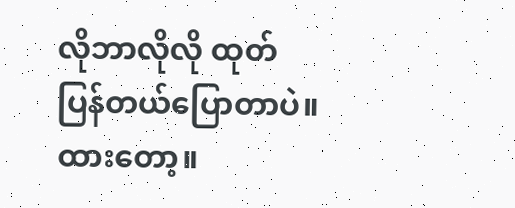လိုဘာလိုလို ထုတ်ပြန်တယ်ပြောတာပဲ။ ထားတော့။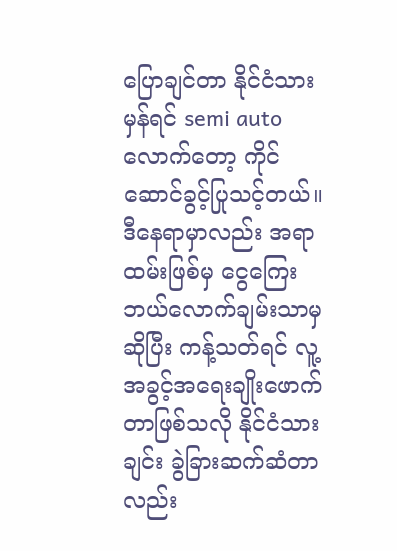ပြောချင်တာ နိုင်ငံသားမှန်ရင် semi auto လောက်တော့ ကိုင်ဆောင်ခွင့်ပြုသင့်တယ်။ ဒီနေရာမှာလည်း အရာထမ်းဖြစ်မှ ငွေကြေး ဘယ်လောက်ချမ်းသာမှဆိုပြီး ကန့်သတ်ရင် လူ့အခွင့်အရေးချိုးဖောက်တာဖြစ်သလို နိုင်ငံသားချင်း ခွဲခြားဆက်ဆံတာလည်း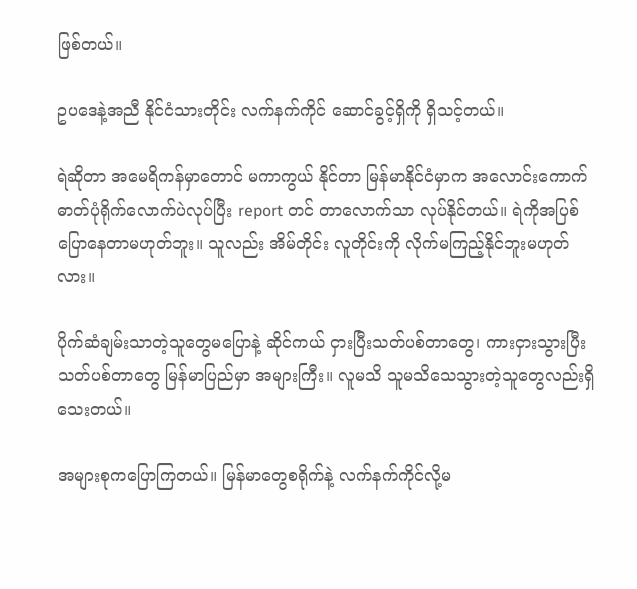ဖြစ်တယ်။

ဥပဒေနဲ့အညီ နိုင်ငံသားတိုင်း လက်နက်ကိုင် ဆောင်ခွင့်ရှိကို ရှိသင့်တယ်။

ရဲဆိုတာ အမေရိကန်မှာတောင် မကာကွယ် နိုင်တာ မြန်မာနိုင်ငံမှာက အလောင်းကောက် ဓာတ်ပုံရိုက်လောက်ပဲလုပ်ပြီး report တင် တာလောက်သာ လုပ်နိုင်တယ်။ ရဲကိုအပြစ် ပြောနေတာမဟုတ်ဘူး။ သူလည်း အိမ်တိုင်း လူတိုင်းကို လိုက်မကြည့်နိုင်ဘူးမဟုတ်လား။

ပိုက်ဆံချမ်းသာတဲ့သူတွေမပြောနဲ့ ဆိုင်ကယ် ငှားပြီးသတ်ပစ်တာတွေ၊ ကားငှားသွားပြီးသတ်ပစ်တာတွေ မြန်မာပြည်မှာ အများကြီး။ လူမသိ သူမသိသေသွားတဲ့သူတွေလည်းရှိသေးတယ်။

အများစုကပြောကြတယ်။ မြန်မာတွေစရိုက်နဲ့ လက်နက်ကိုင်လို့မ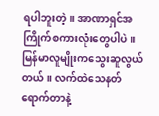ရပါဘူးတဲ့။ အာဏာရှင်အကြိုက်စကားလုံးတွေပါပဲ။ မြန်မာလူမျိုးကသွေးဆူလွယ်တယ်။ လက်ထဲသေနတ်ရောက်တာနဲ့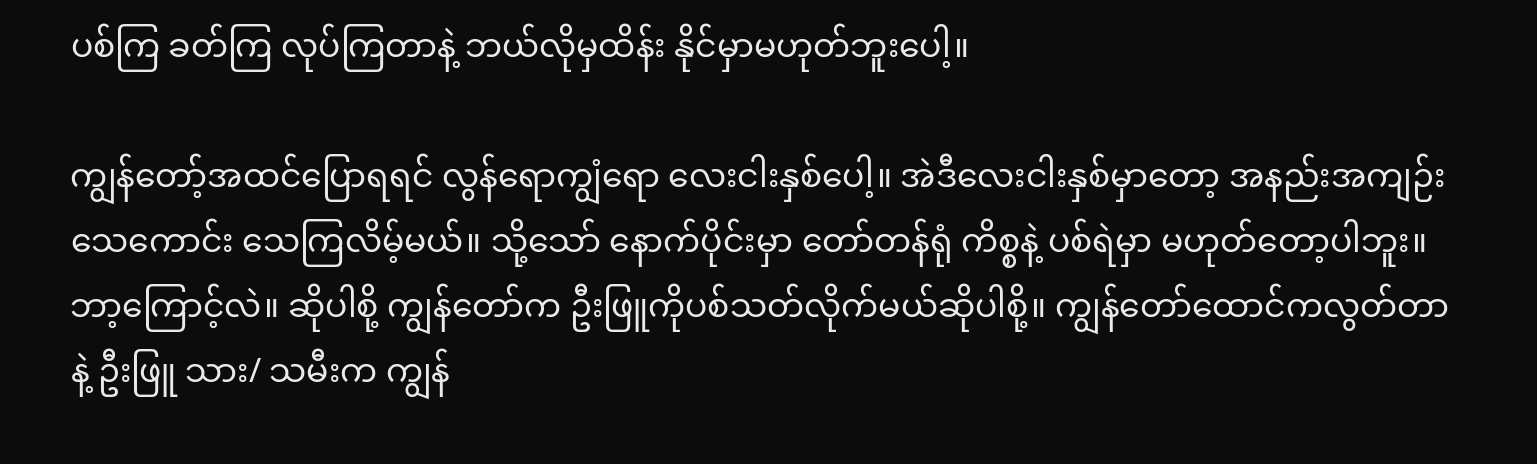ပစ်ကြ ခတ်ကြ လုပ်ကြတာနဲ့ ဘယ်လိုမှထိန်း နိုင်မှာမဟုတ်ဘူးပေါ့။

ကျွန်တော့်အထင်ပြောရရင် လွန်ရောကျွံရော လေးငါးနှစ်ပေါ့။ အဲဒီလေးငါးနှစ်မှာတော့ အနည်းအကျဉ်းသေကောင်း သေကြလိမ့်မယ်။ သို့သော် နောက်ပိုင်းမှာ တော်တန်ရုံ ကိစ္စနဲ့ ပစ်ရဲမှာ မဟုတ်တော့ပါဘူး။ ဘာ့ကြောင့်လဲ။ ဆိုပါစို့ ကျွန်တော်က ဦးဖြူကိုပစ်သတ်လိုက်မယ်ဆိုပါစို့။ ကျွန်တော်ထောင်ကလွတ်တာ နဲ့ ဦးဖြူ သား/ သမီးက ကျွန်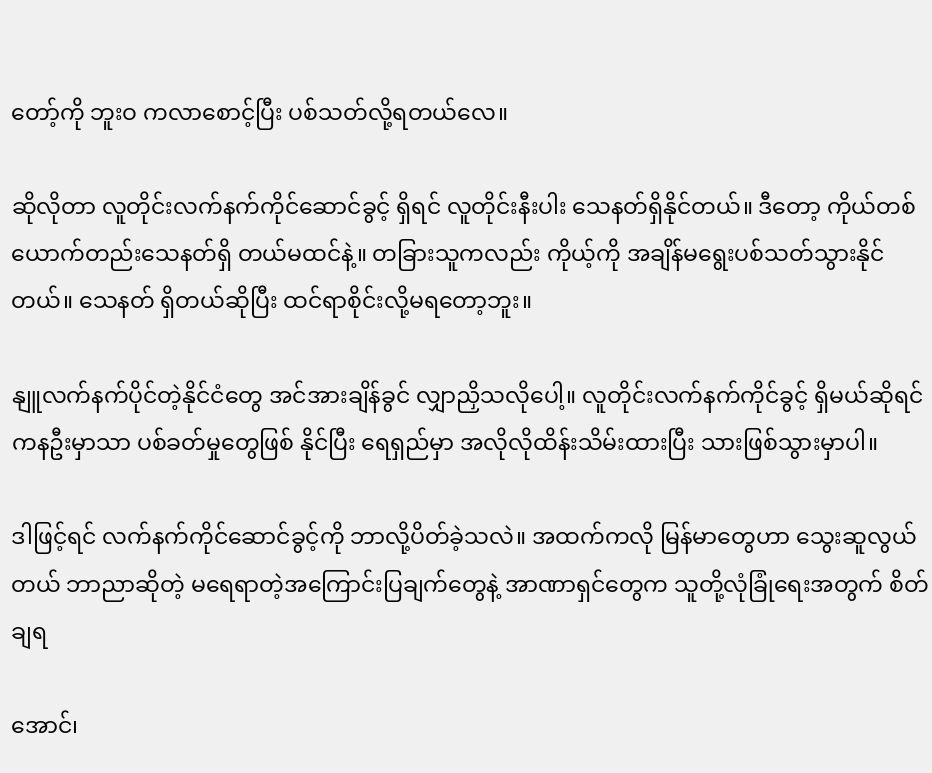တော့်ကို ဘူးဝ ကလာစောင့်ပြီး ပစ်သတ်လို့ရတယ်လေ။

ဆိုလိုတာ လူတိုင်းလက်နက်ကိုင်ဆောင်ခွင့် ရှိရင် လူတိုင်းနီးပါး သေနတ်ရှိနိုင်တယ်။ ဒီတော့ ကိုယ်တစ်ယောက်တည်းသေနတ်ရှိ တယ်မထင်နဲ့။ တခြားသူကလည်း ကိုယ့်ကို အချိန်မရွေးပစ်သတ်သွားနိုင်တယ်။ သေနတ် ရှိတယ်ဆိုပြီး ထင်ရာစိုင်းလို့မရတော့ဘူး။

နျူလက်နက်ပိုင်တဲ့နိုင်ငံတွေ အင်အားချိန်ခွင် လျှာညှိသလိုပေါ့။ လူတိုင်းလက်နက်ကိုင်ခွင့် ရှိမယ်ဆိုရင် ကနဦးမှာသာ ပစ်ခတ်မှုတွေဖြစ် နိုင်ပြီး ရေရှည်မှာ အလိုလိုထိန်းသိမ်းထားပြီး သားဖြစ်သွားမှာပါ။

ဒါဖြင့်ရင် လက်နက်ကိုင်ဆောင်ခွင့်ကို ဘာလို့ပိတ်ခဲ့သလဲ။ အထက်ကလို မြန်မာတွေဟာ သွေးဆူလွယ်တယ် ဘာညာဆိုတဲ့ မရေရာတဲ့အကြောင်းပြချက်တွေနဲ့ အာဏာရှင်တွေက သူတို့လုံခြုံရေးအတွက် စိတ်ချရ

အောင်၊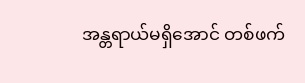အန္တရာယ်မရှိအောင် တစ်ဖက်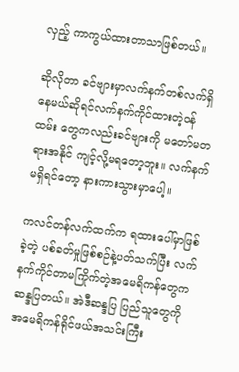လှည့် ကာကွယ်ထားတာသာဖြစ်တယ်။

ဆိုလိုတာ ခင်ဗျားမှာလက်နက်တစ်လက်ရှိ နေမယ်ဆိုရင်လက်နက်ကိုင်ထားတဲ့ဝန်ထမ်း တွေကလည်းခင်ဗျားကို မတော်မတရားအနိုင် ကျင့်လို့မရတော့ဘူး။ လက်နက်မရှိရင်တော့ နားကားသွားမှာပေါ့။

ကလင်တန်လက်ထက်က ရထားပေါ်မှာဖြစ် ခဲ့တဲ့ ပစ်ခတ်မှုဖြစ်စဉ်နဲ့ပတ်သက်ပြီး လက်နက်ကိုင်တာမကြိုက်တဲ့အမေရိကန်တွေက ဆန္ဒပြတယ်။ အဲဒီဆန္ဒပြ ပြည်သူတွေကို အမေရိကန်ရိုင်ဖယ်အသင်းကြီး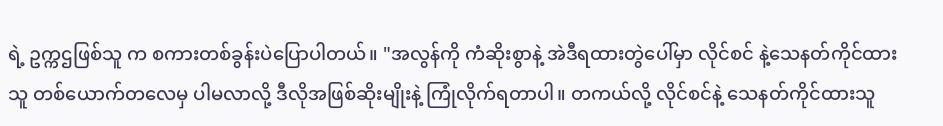ရဲ့ ဥက္ကဌဖြစ်သူ က စကားတစ်ခွန်းပဲပြောပါတယ်။ "အလွန်ကို ကံဆိုးစွာနဲ့ အဲဒီရထားတွဲပေါ်မှာ လိုင်စင် နဲ့သေနတ်ကိုင်ထားသူ တစ်ယောက်တလေမှ ပါမလာလို့ ဒီလိုအဖြစ်ဆိုးမျိုးနဲ့ ကြုံလိုက်ရတာပါ။ တကယ်လို့ လိုင်စင်နဲ့ သေနတ်ကိုင်ထားသူ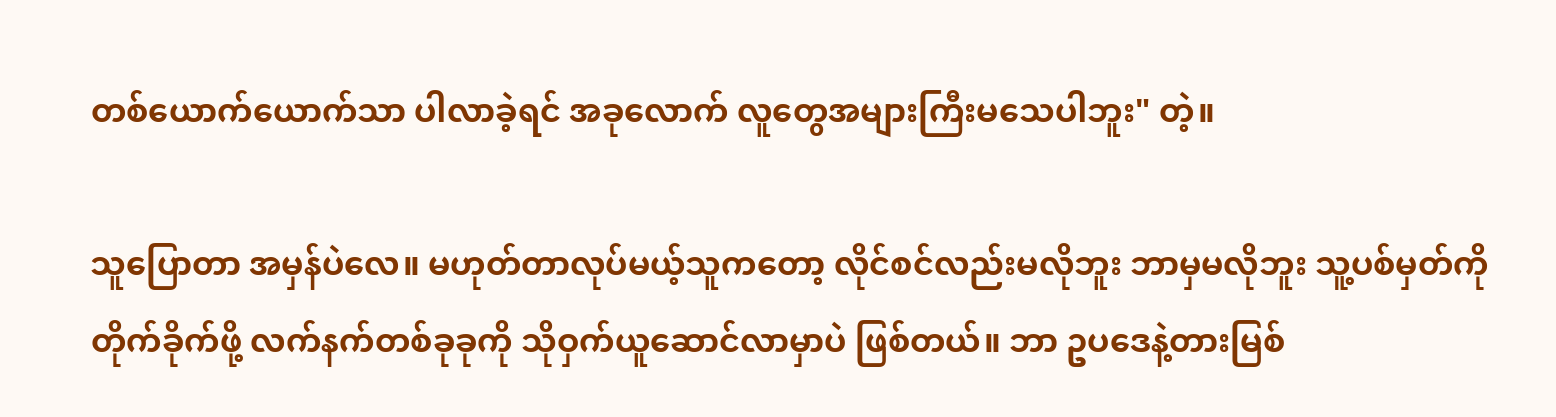တစ်ယောက်ယောက်သာ ပါလာခဲ့ရင် အခုလောက် လူတွေအများကြီးမသေပါဘူး" တဲ့။

သူပြောတာ အမှန်ပဲလေ။ မဟုတ်တာလုပ်မယ့်သူကတော့ လိုင်စင်လည်းမလိုဘူး ဘာမှမလိုဘူး သူ့ပစ်မှတ်ကိုတိုက်ခိုက်ဖို့ လက်နက်တစ်ခုခုကို သိုဝှက်ယူဆောင်လာမှာပဲ ဖြစ်တယ်။ ဘာ ဥပဒေနဲ့တားမြစ်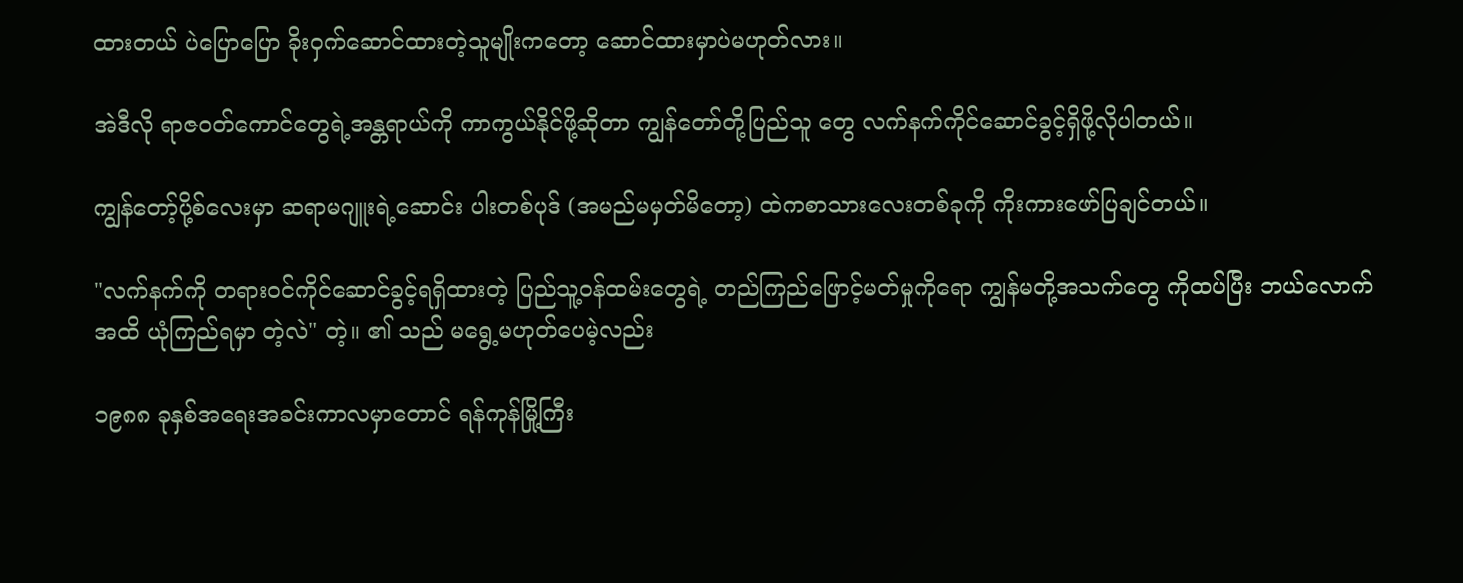ထားတယ် ပဲပြောပြော ခိုးဝှက်ဆောင်ထားတဲ့သူမျိုးကတော့ ဆောင်ထားမှာပဲမဟုတ်လား။

အဲဒီလို ရာဇဝတ်ကောင်တွေရဲ့အန္တရာယ်ကို ကာကွယ်နိုင်ဖို့ဆိုတာ ကျွန်တော်တို့ပြည်သူ တွေ လက်နက်ကိုင်ဆောင်ခွင့်ရှိဖို့လိုပါတယ်။

ကျွန်တော့်ပို့စ်လေးမှာ ဆရာမဂျူးရဲ့ဆောင်း ပါးတစ်ပုဒ် (အမည်မမှတ်မိတော့) ထဲကစာသားလေးတစ်ခုကို ကိုးကားဖော်ပြချင်တယ်။

"လက်နက်ကို တရားဝင်ကိုင်ဆောင်ခွင့်ရရှိထားတဲ့ ပြည်သူ့ဝန်ထမ်းတွေရဲ့ တည်ကြည်ဖြောင့်မတ်မှုကိုရော ကျွန်မတို့အသက်တွေ ကိုထပ်ပြီး ဘယ်လောက်အထိ ယုံကြည်ရမှာ တဲ့လဲ" တဲ့။ ၏ သည် မရွေ့မဟုတ်ပေမဲ့လည်း

၁၉၈၈ ခုနှစ်အရေးအခင်းကာလမှာတောင် ရန်ကုန်မြို့ကြီး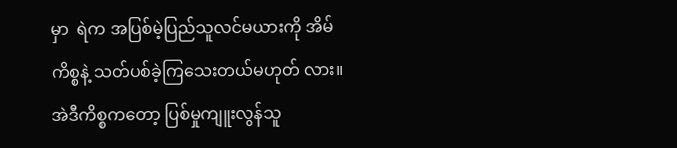မှာ  ရဲက အပြစ်မဲ့ပြည်သူလင်မယားကို အိမ်ကိစ္စနဲ့ သတ်ပစ်ခဲ့ကြသေးတယ်မဟုတ် လား။ အဲဒီကိစ္စကတော့ ပြစ်မှုကျူးလွန်သူ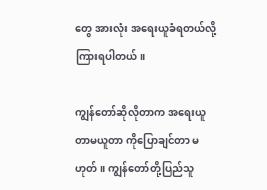တွေ အားလုံး အရေးယူခံရတယ်လို့ ကြားရပါတယ်။

ကျွန်တော်ဆိုလိုတာက အရေးယူတာမယူတာ ကိုပြောချင်တာ မဟုတ်။ ကျွန်တော်တို့ပြည်သူ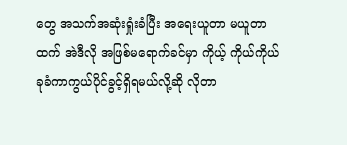တွေ အသက်အဆုံးရှုံးခံပြီး အရေးယူတာ မယူတာထက် အဲဒီလို အဖြစ်မရောက်ခင်မှာ ကိုယ့် ကိုယ်ကိုယ် ခုခံကာကွယ်ပိုင်ခွင့်ရှိရမယ်လို့ဆို လိုတာ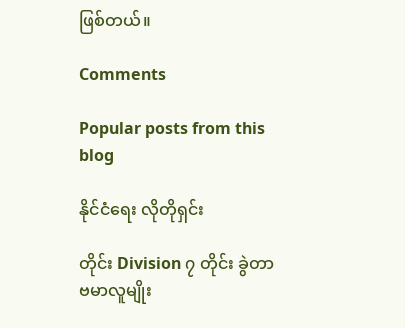ဖြစ်တယ်။

Comments

Popular posts from this blog

နိုင်ငံရေး လိုတိုရှင်း

တိုင်း Division ၇ တိုင်း ခွဲတာ ဗမာလူမျိုး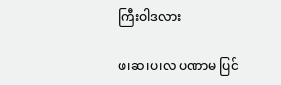ကြီးဝါဒလား

ဖ၊ဆ၊ပ၊လ ပဏာမ ပြင်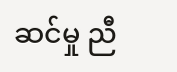ဆင်မှု ညီ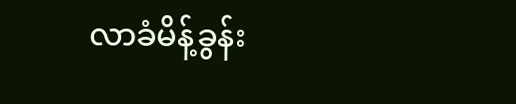လာခံမိန့်ခွန်း